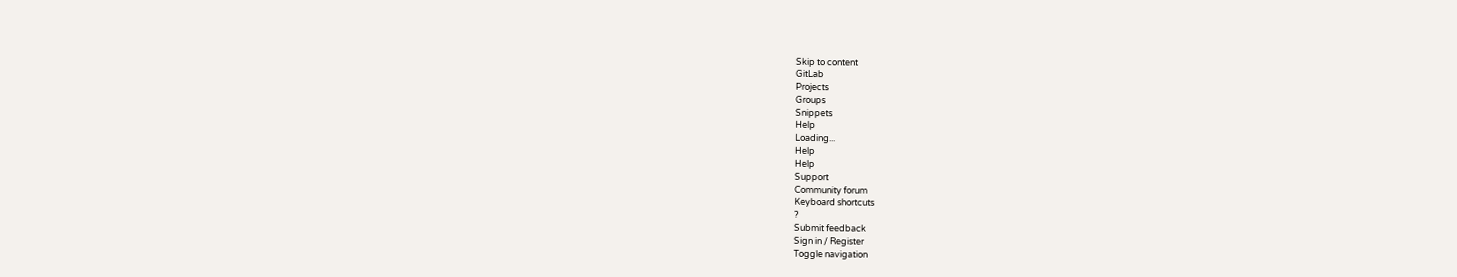Skip to content
GitLab
Projects
Groups
Snippets
Help
Loading...
Help
Help
Support
Community forum
Keyboard shortcuts
?
Submit feedback
Sign in / Register
Toggle navigation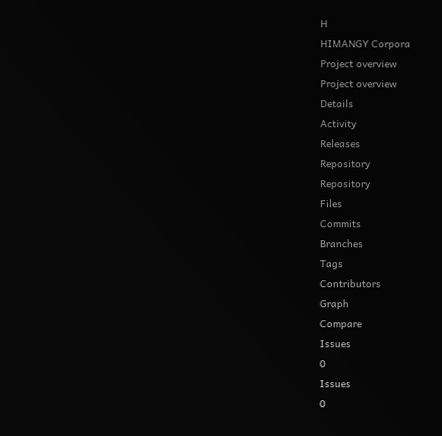H
HIMANGY Corpora
Project overview
Project overview
Details
Activity
Releases
Repository
Repository
Files
Commits
Branches
Tags
Contributors
Graph
Compare
Issues
0
Issues
0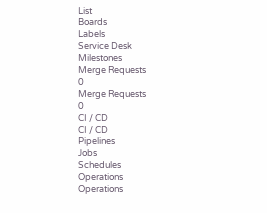List
Boards
Labels
Service Desk
Milestones
Merge Requests
0
Merge Requests
0
CI / CD
CI / CD
Pipelines
Jobs
Schedules
Operations
Operations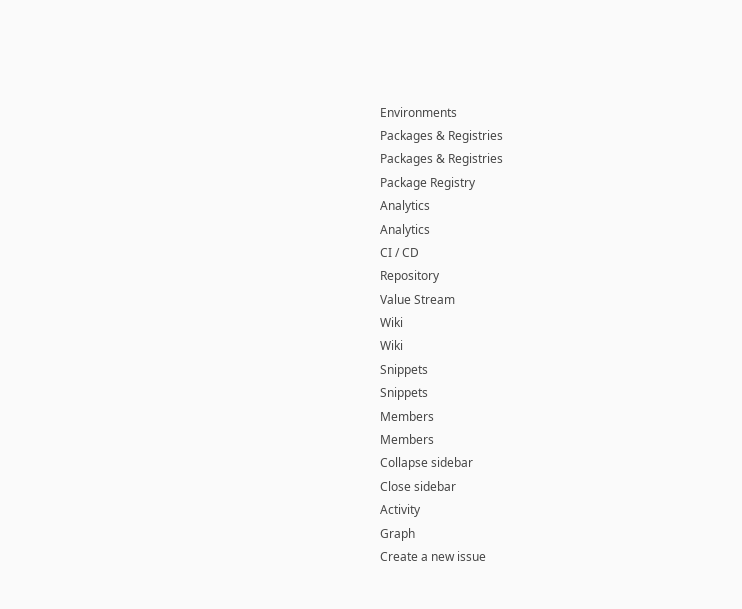Environments
Packages & Registries
Packages & Registries
Package Registry
Analytics
Analytics
CI / CD
Repository
Value Stream
Wiki
Wiki
Snippets
Snippets
Members
Members
Collapse sidebar
Close sidebar
Activity
Graph
Create a new issue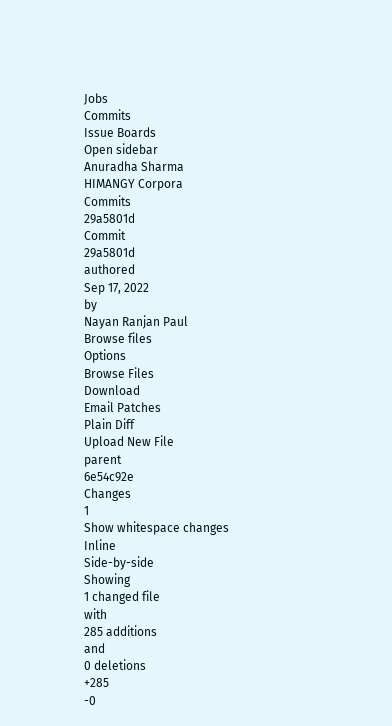Jobs
Commits
Issue Boards
Open sidebar
Anuradha Sharma
HIMANGY Corpora
Commits
29a5801d
Commit
29a5801d
authored
Sep 17, 2022
by
Nayan Ranjan Paul
Browse files
Options
Browse Files
Download
Email Patches
Plain Diff
Upload New File
parent
6e54c92e
Changes
1
Show whitespace changes
Inline
Side-by-side
Showing
1 changed file
with
285 additions
and
0 deletions
+285
-0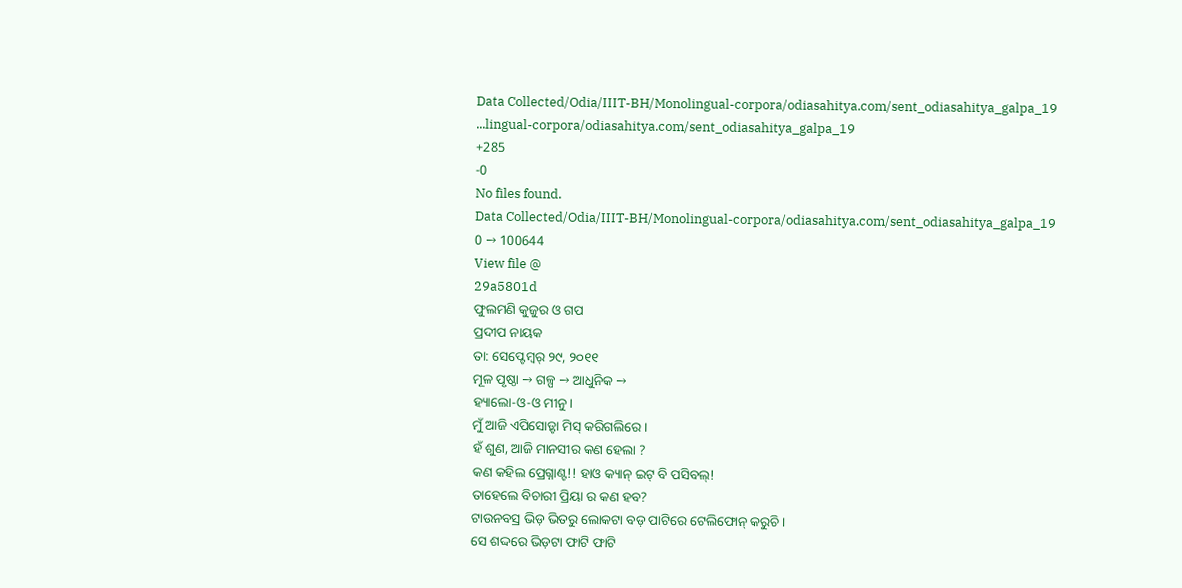Data Collected/Odia/IIIT-BH/Monolingual-corpora/odiasahitya.com/sent_odiasahitya_galpa_19
...lingual-corpora/odiasahitya.com/sent_odiasahitya_galpa_19
+285
-0
No files found.
Data Collected/Odia/IIIT-BH/Monolingual-corpora/odiasahitya.com/sent_odiasahitya_galpa_19
0 → 100644
View file @
29a5801d
ଫୁଲମଣି କୁଜୁର ଓ ଗପ
ପ୍ରଦୀପ ନାୟକ
ତା: ସେପ୍ଟେମ୍ବର୍ ୨୯, ୨୦୧୧
ମୂଳ ପୃଷ୍ଠା → ଗଳ୍ପ → ଆଧୁନିକ →
ହ୍ୟାଲୋ-ଓ-ଓ ମୀନୁ ।
ମୁଁ ଆଜି ଏପିସୋଡ଼୍ଟା ମିସ୍ କରିଗଲିରେ ।
ହଁ ଶୁଣ, ଆଜି ମାନସୀର କଣ ହେଲା ?
କଣ କହିଲ ପ୍ରେଗ୍ନାଣ୍ଟ!! ହାଓ କ୍ୟାନ୍ ଇଟ୍ ବି ପସିବଲ୍!
ତାହେଲେ ବିଚାରୀ ପ୍ରିୟା ର କଣ ହବ?
ଟାଉନବସ୍ର ଭିଡ଼ ଭିତରୁ ଲୋକଟା ବଡ଼ ପାଟିରେ ଟେଲିଫୋନ୍ କରୁଚି ।
ସେ ଶଦ୍ଦରେ ଭିଡ଼ଟା ଫାଟି ଫାଟି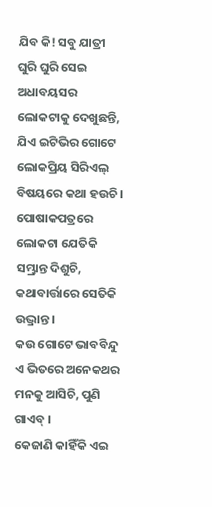ଯିବ କି! ସବୁ ଯାତ୍ରୀ ଘୁରି ଘୁରି ସେଇ ଅଧାବୟସର ଲୋକଟାକୁ ଦେଖୁଛନ୍ତି, ଯିଏ ଇଟିଭିର ଗୋଟେ ଲୋକପ୍ରିୟ ସିରିଏଲ୍ ବିଷୟରେ କଥା ହଉଚି ।
ପୋଷାକପତ୍ରରେ ଲୋକଟା ଯେତିକି ସମ୍ଭ୍ରାନ୍ତ ଦିଶୁଚି, କଥାବାର୍ତ୍ତାରେ ସେତିକି ଉଦ୍ଭ୍ରାନ୍ତ ।
କଉ ଗୋଟେ ଭାବବିନ୍ଦୁ ଏ ଭିତରେ ଅନେକଥର ମନକୁ ଆସିଚି, ପୁଣି ଗାଏବ୍ ।
କେଜାଣି କାହିଁକି ଏଇ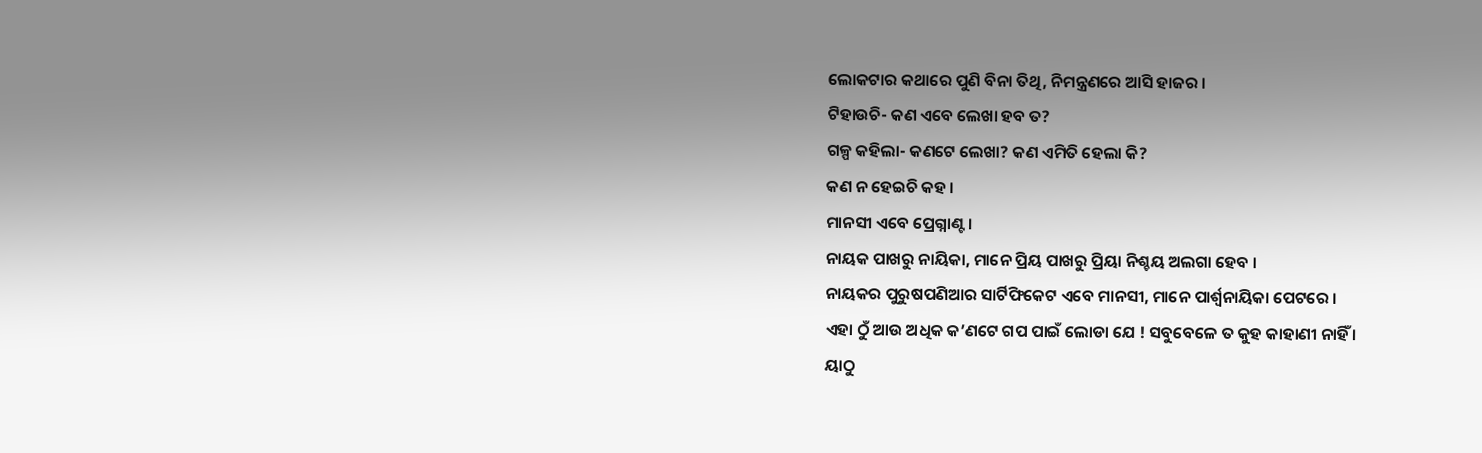ଲୋକଟାର କଥାରେ ପୁଣି ବିନା ତିଥି, ନିମନ୍ତ୍ରଣରେ ଆସି ହାଜର ।
ଟିହାଉଚି- କଣ ଏବେ ଲେଖା ହବ ତ?
ଗଳ୍ପ କହିଲା- କଣଟେ ଲେଖା? କଣ ଏମିତି ହେଲା କି?
କଣ ନ ହେଇଚି କହ ।
ମାନସୀ ଏବେ ପ୍ରେଗ୍ନାଣ୍ଟ ।
ନାୟକ ପାଖରୁ ନାୟିକା, ମାନେ ପ୍ରିୟ ପାଖରୁ ପ୍ରିୟା ନିଶ୍ଚୟ ଅଲଗା ହେବ ।
ନାୟକର ପୁରୁଷପଣିଆର ସାର୍ଟିଫିକେଟ ଏବେ ମାନସୀ, ମାନେ ପାର୍ଶ୍ବନାୟିକା ପେଟରେ ।
ଏହା ଠୁଁ ଆଉ ଅଧିକ କ’ଣଟେ ଗପ ପାଇଁ ଲୋଡା ଯେ ! ସବୁବେଳେ ତ କୁହ କାହାଣୀ ନାହିଁ ।
ୟାଠୁ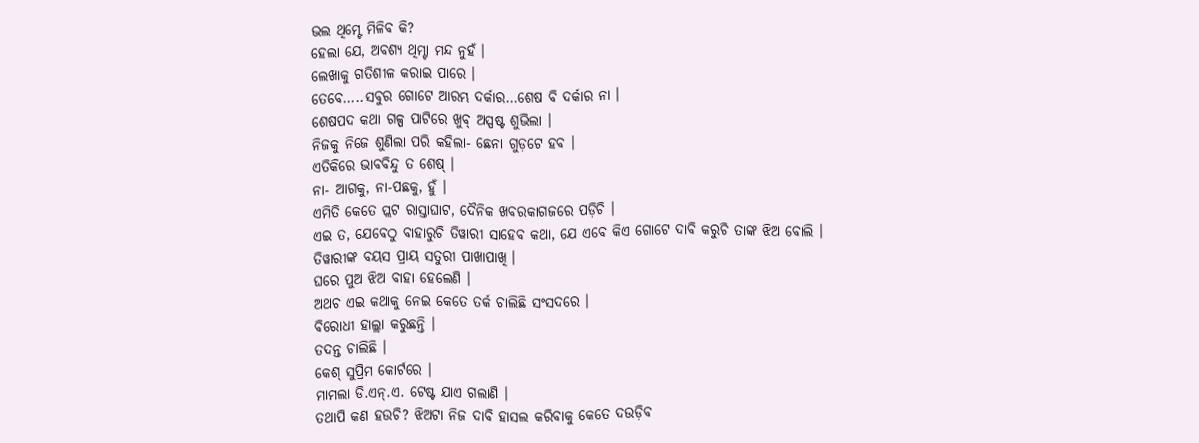ଭଲ ଥିମ୍ଟେ ମିଳିବ କି?
ହେଲା ଯେ, ଅବଶ୍ୟ ଥିମ୍ଟା ମନ୍ଦ ନୁହଁ ।
ଲେଖାକୁ ଗତିଶୀଳ କରାଇ ପାରେ ।
ତେବେ…..ସବୁର ଗୋଟେ ଆରମ୍ଭ ଦର୍କାର…ଶେଷ ବି ଦର୍କାର ନା ।
ଶେଷପଦ କଥା ଗଳ୍ପ ପାଟିରେ ଖୁବ୍ ଅସ୍ପଷ୍ଟ ଶୁଭିଲା ।
ନିଜକୁ ନିଜେ ଶୁଣିଲା ପରି କହିଲା- ଛେନା ଗୁଡ଼ଟେ ହବ ।
ଏତିକିରେ ଭାବବିନ୍ଦୁ ତ ଶେଷ୍ ।
ନା- ଆଗକୁ, ନା-ପଛକୁ, ହୁଁ ।
ଏମିତି କେତେ ପ୍ଲଟ ରାସ୍ତାଘାଟ, ଦୈନିକ ଖବରକାଗଜରେ ପଡ଼ିଚି ।
ଏଇ ତ, ଯେବେଠୁ ବାହାରୁଚି ତିୱାରୀ ସାହେବ କଥା, ଯେ ଏବେ କିଏ ଗୋଟେ ଦାବି କରୁଚି ତାଙ୍କ ଝିଅ ବୋଲି ।
ତିୱାରୀଙ୍କ ବୟସ ପ୍ରାୟ ସତୁରୀ ପାଖାପାଖି ।
ଘରେ ପୁଅ ଝିଅ ବାହା ହେଲେଣି ।
ଅଥଚ ଏଇ କଥାକୁ ନେଇ କେତେ ତର୍କ ଚାଲିଛି ସଂସଦରେ ।
ବିରୋଧୀ ହାଲ୍ଲା କରୁଛନ୍ତି ।
ତଦନ୍ତ ଚାଲିଛି ।
କେଶ୍ ସୁପ୍ରିମ କୋର୍ଟରେ ।
ମାମଲା ଡି.ଏନ୍.ଏ. ଟେଷ୍ଟ ଯାଏ ଗଲାଣି ।
ତଥାପି କଣ ହଉଚି? ଝିଅଟା ନିଜ ଦାବି ହାସଲ କରିବାକୁ କେତେ ଦଉଡ଼ିବ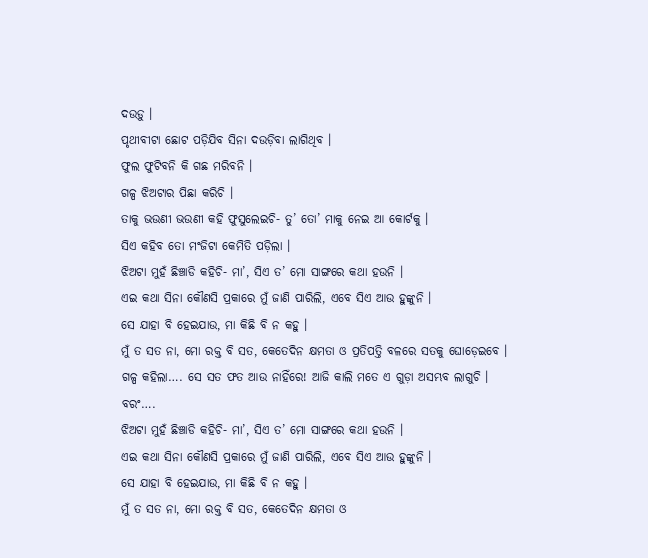ଦଉଡ଼ୁ ।
ପୃଥୀବୀଟା ଛୋଟ ପଡ଼ିଯିବ ସିନା ଦଉଡ଼ିବା ଲାଗିଥିବ ।
ଫୁଲ ଫୁଟିବନି କି ଗଛ ମରିବନି ।
ଗଳ୍ପ ଝିଅଟାର ପିଛା କରିଚି ।
ତାକୁ ଭଉଣୀ ଭଉଣୀ କହି ଫୁସୁଲେଇଚି- ତୁ’ ତୋ’ ମାକୁ ନେଇ ଆ କୋର୍ଟକୁ ।
ସିଏ କହିବ ତୋ ମଂଜିଟା କେମିତି ପଡ଼ିଲା ।
ଝିଅଟା ମୁହଁ ଛିଞ୍ଚାଡି କହିଚି- ମା’, ସିଏ ତ’ ମୋ ସାଙ୍ଗରେ କଥା ହଉନି ।
ଏଇ କଥା ସିନା କୌଣସି ପ୍ରକାରେ ମୁଁ ଜାଣି ପାରିଲି, ଏବେ ସିଏ ଆଉ ହୁଙ୍କୁନି ।
ସେ ଯାହା ବି ହେଇଯାଉ, ମା କିଛି ବି ନ କହୁ ।
ମୁଁ ତ ସତ ନା, ମୋ ରକ୍ତ ବି ସତ, କେତେଦିନ କ୍ଷମତା ଓ ପ୍ରତିପତ୍ତି ବଳରେ ସତକୁ ଘୋଡ଼େଇବେ ।
ଗଳ୍ପ କହିଲା…. ସେ ସତ ଫତ ଆଉ ନାହିଁରେ! ଆଜି କାଲି ମତେ ଏ ଗୁଡ଼ା ଅସମ୍ଭବ ଲାଗୁଚି ।
ବରଂ….
ଝିଅଟା ମୁହଁ ଛିଞ୍ଚାଡି କହିଚି- ମା’, ସିଏ ତ’ ମୋ ସାଙ୍ଗରେ କଥା ହଉନି ।
ଏଇ କଥା ସିନା କୌଣସି ପ୍ରକାରେ ମୁଁ ଜାଣି ପାରିଲି, ଏବେ ସିଏ ଆଉ ହୁଙ୍କୁନି ।
ସେ ଯାହା ବି ହେଇଯାଉ, ମା କିଛି ବି ନ କହୁ ।
ମୁଁ ତ ସତ ନା, ମୋ ରକ୍ତ ବି ସତ, କେତେଦିନ କ୍ଷମତା ଓ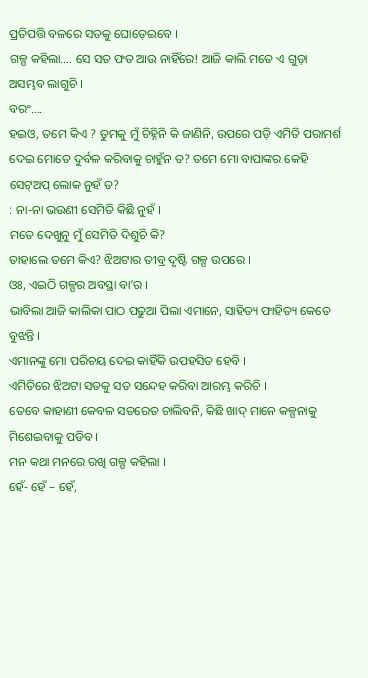ପ୍ରତିପତ୍ତି ବଳରେ ସତକୁ ଘୋଡ଼େଇବେ ।
ଗଳ୍ପ କହିଲା…. ସେ ସତ ଫତ ଆଉ ନାହିଁରେ! ଆଜି କାଲି ମତେ ଏ ଗୁଡ଼ା ଅସମ୍ଭବ ଲାଗୁଚି ।
ବରଂ….
ହଇଓ, ତମେ କିଏ ? ତୁମକୁ ମୁଁ ଚିହ୍ନିନି କି ଜାଣିନି, ଉପରେ ପଡ଼ି ଏମିତି ପରାମର୍ଶ ଦେଇ ମୋତେ ଦୁର୍ବଳ କରିବାକୁ ଚାହୁଁନ ତ? ତମେ ମୋ ବାପାଙ୍କର କେହି ସେଟ୍ଅପ୍ ଲୋକ ନୁହଁ ତ?
: ନା-ନା ଭଉଣୀ ସେମିତି କିଛି ନୁହଁ ।
ମତେ ଦେଖୁନୁ ମୁଁ ସେମିତି ଦିଶୁଚି କି?
ତାହାଲେ ତମେ କିଏ? ଝିଅଟାର ତୀବ୍ର ଦୃଷ୍ଟି ଗଳ୍ପ ଉପରେ ।
ଓଃ, ଏଇଠି ଗଳ୍ପର ଅବସ୍ଥା ବା’ର ।
ଭାବିଲା ଆଜି କାଲିକା ପାଠ ପଢୁଆ ପିଲା ଏମାନେ, ସାହିତ୍ୟ ଫାହିତ୍ୟ କେତେ ବୁଝନ୍ତି ।
ଏମାନଙ୍କୁ ମୋ ପରିଚୟ ଦେଇ କାହିଁକି ଉପହସିତ ହେବି ।
ଏମିତିରେ ଝିଅଟା ସତକୁ ସତ ସନ୍ଦେହ କରିବା ଆରମ୍ଭ କରିଚି ।
ତେବେ କାହାଣୀ କେବଳ ସତରେତ ଚାଲିବନି, କିଛି ଖାଦ୍ ମାନେ କଳ୍ପନାକୁ ମିଶେଇବାକୁ ପଡିବ ।
ମନ କଥା ମନରେ ରଖି ଗଳ୍ପ କହିଲା ।
ହେଁ- ହେଁ – ହେଁ,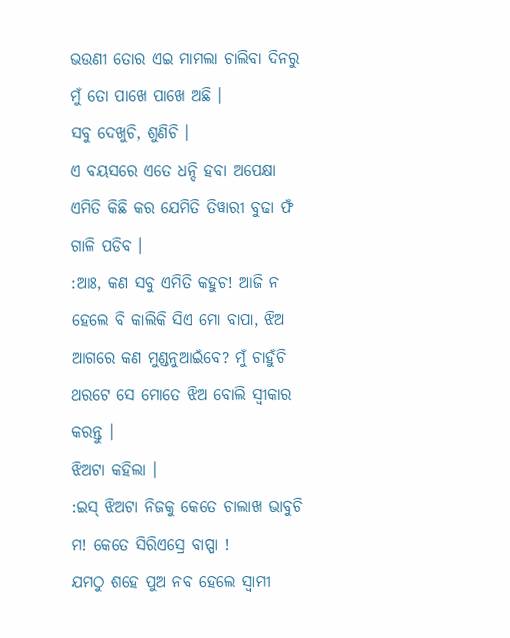ଭଉଣୀ ତୋର ଏଇ ମାମଲା ଚାଲିବା ଦିନରୁ ମୁଁ ତୋ ପାଖେ ପାଖେ ଅଛି ।
ସବୁ ଦେଖୁଚି, ଶୁଣିଚି ।
ଏ ବୟସରେ ଏତେ ଧନ୍ଦି ହବା ଅପେକ୍ଷା ଏମିତି କିଛି କର ଯେମିତି ତିୱାରୀ ବୁଢା ଫଁ ଗାଳି ପଡିବ ।
:ଆଃ, କଣ ସବୁ ଏମିତି କହୁଚ! ଆଜି ନ ହେଲେ ବି କାଲିକି ସିଏ ମୋ ବାପା, ଝିଅ ଆଗରେ କଣ ମୁଣ୍ଡନୁଆଇଁବେ? ମୁଁ ଚାହୁଁଚି ଥରଟେ ସେ ମୋତେ ଝିଅ ବୋଲି ସ୍ବୀକାର କରନ୍ତୁ ।
ଝିଅଟା କହିଲା ।
:ଇସ୍ ଝିଅଟା ନିଜକୁ କେତେ ଚାଲାଖ ଭାବୁଚି ମ! କେତେ ସିରିଏସ୍ରେ ବାପ୍ପା !
ଯମଠୁ ଶହେ ପୁଅ ନବ ହେଲେ ସ୍ବାମୀ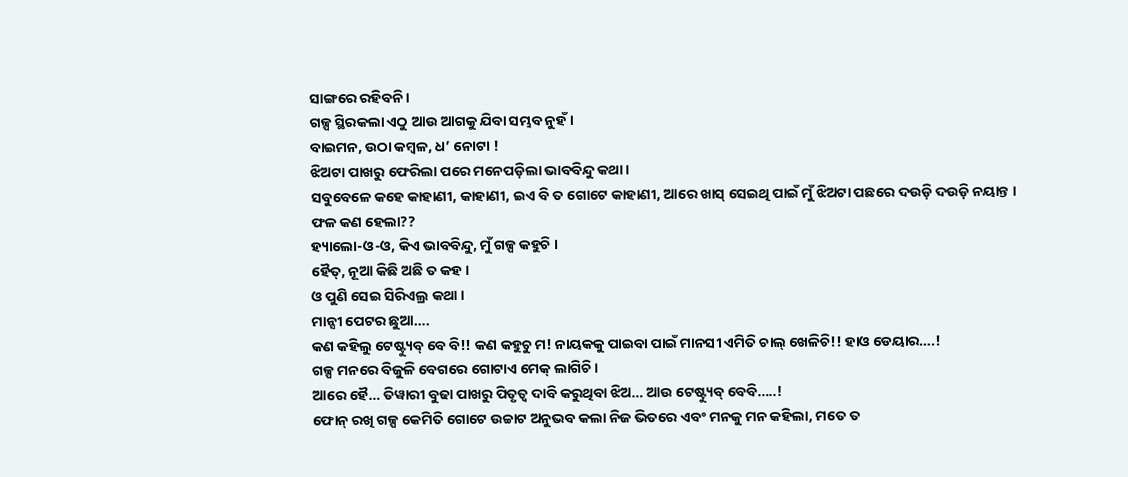ସାଙ୍ଗରେ ରହିବନି ।
ଗଳ୍ପ ସ୍ଥିରକଲା ଏଠୁ ଆଉ ଆଗକୁ ଯିବା ସମ୍ଭବ ନୁହଁ ।
ବାଇମନ, ଉଠା କମ୍ବଳ, ଧ’ ନୋଟା !
ଝିଅଟା ପାଖରୁ ଫେରିଲା ପରେ ମନେପଡ଼ିଲା ଭାବବିନ୍ଦୁ କଥା ।
ସବୁବେଳେ କହେ କାହାଣୀ, କାହାଣୀ, ଇଏ ବି ତ ଗୋଟେ କାହାଣୀ, ଆରେ ଖାସ୍ ସେଇଥି ପାଇଁ ମୁଁ ଝିଅଟା ପଛରେ ଦଉଡ଼ି ଦଉଡ଼ି ନୟାନ୍ତ ।
ଫଳ କଣ ହେଲା??
ହ୍ୟାଲୋ-ଓ-ଓ, କିଏ ଭାବବିନ୍ଦୁ, ମୁଁ ଗଳ୍ପ କହୁଚି ।
ହୈତ୍, ନୂଆ କିଛି ଅଛି ତ କହ ।
ଓ ପୁଣି ସେଇ ସିରିଏଲ୍ର କଥା ।
ମାନ୍ସୀ ପେଟର ଛୁଆ….
କଣ କହିଲୁ ଟେଷ୍ଟ୍ୟୁବ୍ ବେ ବି!! କଣ କହୁଚୁ ମ! ନାୟକକୁ ପାଇବା ପାଇଁ ମାନସୀ ଏମିତି ଚାଲ୍ ଖେଳିଚି!! ହାଓ ଡେୟାର….!
ଗଳ୍ପ ମନରେ ବିଜୁଳି ବେଗରେ ଗୋଟାଏ ମେକ୍ ଲାଗିଚି ।
ଆରେ ହୈ… ତିୱାରୀ ବୁଢା ପାଖରୁ ପିତୃତ୍ବ ଦାବି କରୁଥିବା ଝିଅ… ଆଉ ଟେଷ୍ଟ୍ୟୁବ୍ ବେବି…..!
ଫୋନ୍ ରଖି ଗଳ୍ପ କେମିତି ଗୋଟେ ଉଚ୍ଚାଟ ଅନୁଭବ କଲା ନିଜ ଭିତରେ ଏବଂ ମନକୁ ମନ କହିଲା, ମତେ ତ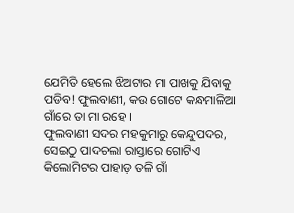ଯେମିତି ହେଲେ ଝିଅଟାର ମା ପାଖକୁ ଯିବାକୁ ପଡିବ! ଫୁଲବାଣୀ, କଉ ଗୋଟେ କନ୍ଧମାଳିଆ ଗାଁରେ ତା ମା ରହେ ।
ଫୁଲବାଣୀ ସଦର ମହକୁମାରୁ କେନ୍ଦୁପଦର, ସେଇଠୁ ପାଦଚଲା ରାସ୍ତାରେ ଗୋଟିଏ କିଲୋମିଟର ପାହାଡ଼ ତଳି ଗାଁ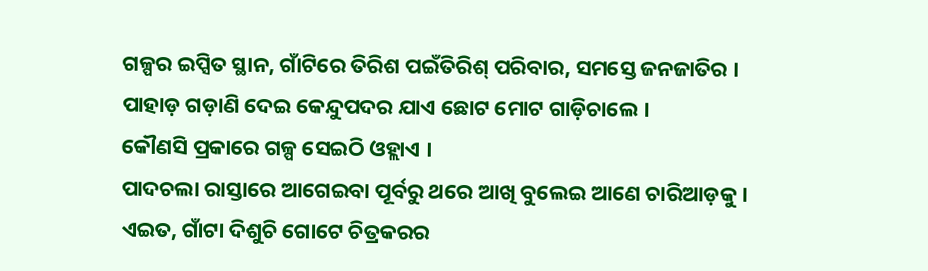ଗଳ୍ପର ଇପ୍ସିତ ସ୍ଥାନ, ଗାଁଟିରେ ତିରିଶ ପଇଁତିରିଶ୍ ପରିବାର, ସମସ୍ତେ ଜନଜାତିର ।
ପାହାଡ଼ ଗଡ଼ାଣି ଦେଇ କେନ୍ଦୁପଦର ଯାଏ ଛୋଟ ମୋଟ ଗାଡ଼ିଚାଲେ ।
କୌଣସି ପ୍ରକାରେ ଗଳ୍ପ ସେଇଠି ଓହ୍ଲାଏ ।
ପାଦଚଲା ରାସ୍ତାରେ ଆଗେଇବା ପୂର୍ବରୁ ଥରେ ଆଖି ବୁଲେଇ ଆଣେ ଚାରିଆଡ଼କୁ ।
ଏଇତ, ଗାଁଟା ଦିଶୁଚି ଗୋଟେ ଚିତ୍ରକରର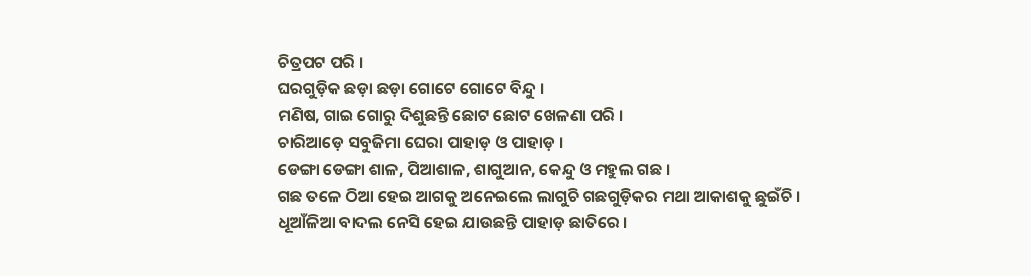ଚିତ୍ରପଟ ପରି ।
ଘରଗୁଡ଼ିକ ଛଡ଼ା ଛଡ଼ା ଗୋଟେ ଗୋଟେ ବିନ୍ଦୁ ।
ମଣିଷ, ଗାଇ ଗୋରୁ ଦିଶୁଛନ୍ତି ଛୋଟ ଛୋଟ ଖେଳଣା ପରି ।
ଚାରିଆଡ଼େ ସବୁଜିମା ଘେରା ପାହାଡ଼ ଓ ପାହାଡ଼ ।
ଡେଙ୍ଗା ଡେଙ୍ଗା ଶାଳ, ପିଆଶାଳ, ଶାଗୁଆନ, କେନ୍ଦୁ ଓ ମହୁଲ ଗଛ ।
ଗଛ ତଳେ ଠିଆ ହେଇ ଆଗକୁ ଅନେଇଲେ ଲାଗୁଚି ଗଛଗୁଡ଼ିକର ମଥା ଆକାଶକୁ ଛୁଇଁଚି ।
ଧୂଆଁଳିଆ ବାଦଲ ନେସି ହେଇ ଯାଉଛନ୍ତି ପାହାଡ଼ ଛାତିରେ ।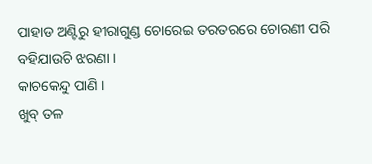ପାହାଡ ଅଣ୍ଟିରୁ ହୀରାଗୁଣ୍ଡ ଚୋରେଇ ତରତରରେ ଚୋରଣୀ ପରି ବହିଯାଉଚି ଝରଣା ।
କାଚକେନ୍ଦୁ ପାଣି ।
ଖୁବ୍ ତଳ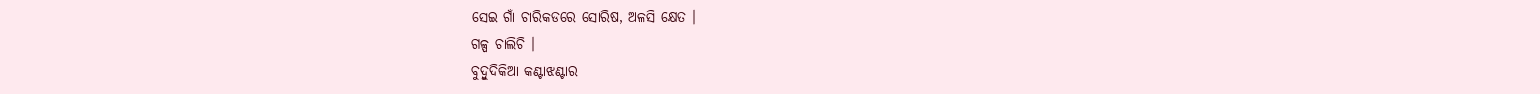ସେଇ ଗାଁ ଚାରିକଡରେ ସୋରିଷ, ଅଳସି କ୍ଷେତ ।
ଗଳ୍ପ ଚାଲିଚି ।
ବୁଦ୍ବୁଦିକିଆ କଣ୍ଟାଝଣ୍ଟାର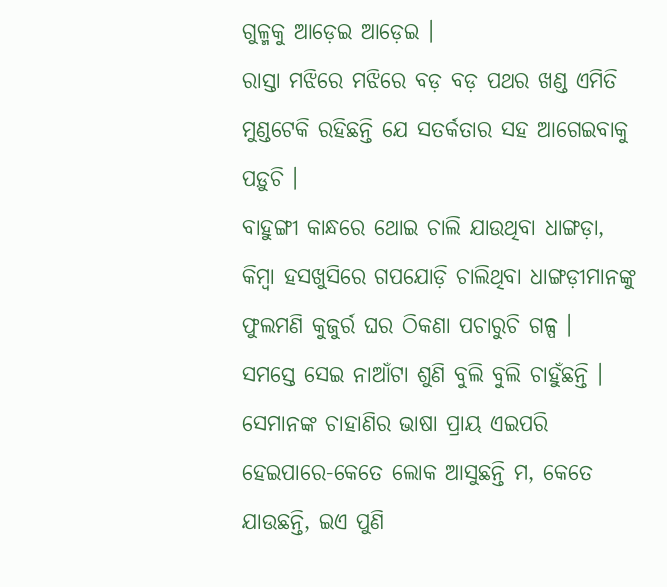ଗୁଳ୍ମକୁ ଆଡ଼େଇ ଆଡ଼େଇ ।
ରାସ୍ତା ମଝିରେ ମଝିରେ ବଡ଼ ବଡ଼ ପଥର ଖଣ୍ଡ ଏମିତି ମୁଣ୍ଡଟେକି ରହିଛନ୍ତି ଯେ ସତର୍କତାର ସହ ଆଗେଇବାକୁ ପଡ଼ୁଚି ।
ବାହୁଙ୍ଗୀ କାନ୍ଧରେ ଥୋଇ ଚାଲି ଯାଉଥିବା ଧାଙ୍ଗଡ଼ା, କିମ୍ବା ହସଖୁସିରେ ଗପଯୋଡ଼ି ଚାଲିଥିବା ଧାଙ୍ଗଡ଼ୀମାନଙ୍କୁ ଫୁଲମଣି କୁଜୁର୍ର ଘର ଠିକଣା ପଚାରୁଚି ଗଳ୍ପ ।
ସମସ୍ତେ ସେଇ ନାଆଁଟା ଶୁଣି ବୁଲି ବୁଲି ଚାହୁଁଛନ୍ତି ।
ସେମାନଙ୍କ ଚାହାଣିର ଭାଷା ପ୍ରାୟ ଏଇପରି ହେଇପାରେ-କେତେ ଲୋକ ଆସୁଛନ୍ତି ମ, କେତେ ଯାଉଛନ୍ତି, ଇଏ ପୁଣି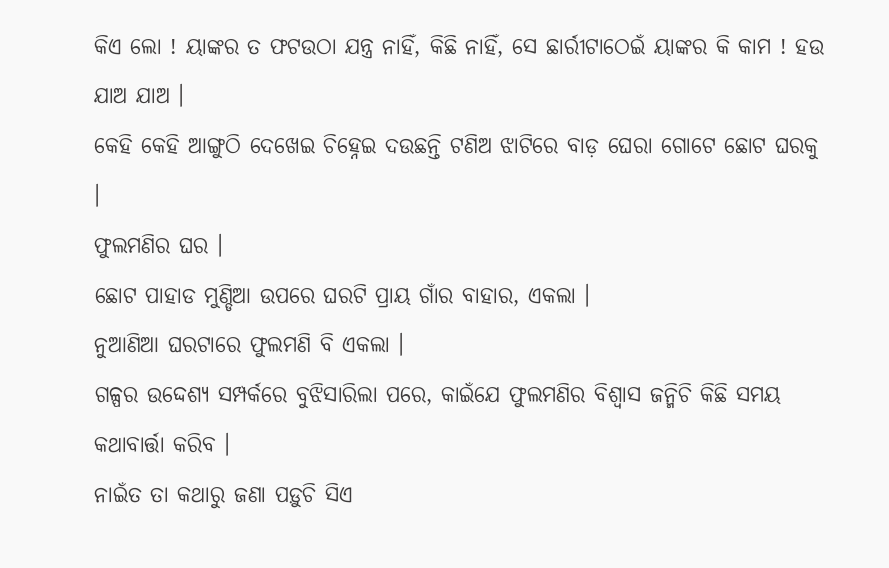କିଏ ଲୋ ! ୟାଙ୍କର ତ ଫଟଉଠା ଯନ୍ତ୍ର ନାହିଁ, କିଛି ନାହିଁ, ସେ ଛାର୍ରୀଟାଠେଇଁ ୟାଙ୍କର କି କାମ ! ହଉ ଯାଅ ଯାଅ ।
କେହି କେହି ଆଙ୍ଗୁଠି ଦେଖେଇ ଚିହ୍ନେଇ ଦଉଛନ୍ତି ଟଣିଅ ଝାଟିରେ ବାଡ଼ ଘେରା ଗୋଟେ ଛୋଟ ଘରକୁ ।
ଫୁଲମଣିର ଘର ।
ଛୋଟ ପାହାଡ ମୁଣ୍ଡିଆ ଉପରେ ଘରଟି ପ୍ରାୟ ଗାଁର ବାହାର, ଏକଲା ।
ନୁଆଣିଆ ଘରଟାରେ ଫୁଲମଣି ବି ଏକଲା ।
ଗଳ୍ପର ଉଦ୍ଦେଶ୍ୟ ସମ୍ପର୍କରେ ବୁଝିସାରିଲା ପରେ, କାଇଁଯେ ଫୁଲମଣିର ବିଶ୍ବାସ ଜନ୍ମିଚି କିଛି ସମୟ କଥାବାର୍ତ୍ତା କରିବ ।
ନାଇଁତ ତା କଥାରୁ ଜଣା ପଡ଼ୁଚି ସିଏ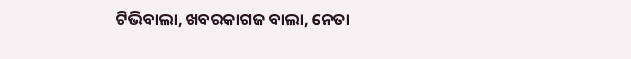ଟିଭିବାଲା, ଖବରକାଗଜ ବାଲା, ନେତା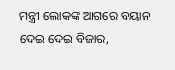ମନ୍ତ୍ରୀ ଲୋକଙ୍କ ଆଗରେ ବୟାନ ଦେଇ ଦେଇ ବିଜାର,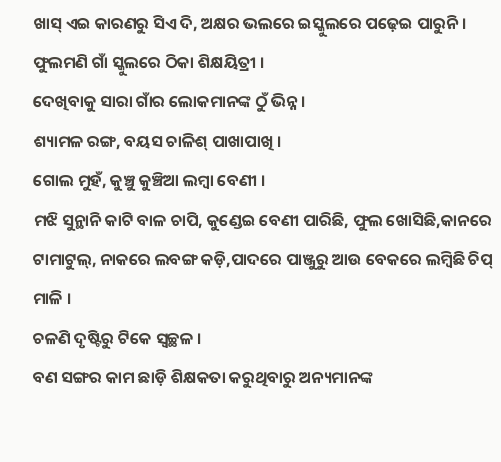ଖାସ୍ ଏଇ କାରଣରୁ ସିଏ ଦି, ଅକ୍ଷର ଭଲରେ ଇସ୍କୁଲରେ ପଢ଼େଇ ପାରୁନି ।
ଫୁଲମଣି ଗାଁ ସ୍କୁଲରେ ଠିକା ଶିକ୍ଷୟିତ୍ରୀ ।
ଦେଖିବାକୁ ସାରା ଗାଁର ଲୋକମାନଙ୍କ ଠୁଁ ଭିନ୍ନ ।
ଶ୍ୟାମଳ ରଙ୍ଗ, ବୟସ ଚାଳିଶ୍ ପାଖାପାଖି ।
ଗୋଲ ମୁହଁ, କୁଞ୍ଚୁ କୁଞ୍ଚିଆ ଲମ୍ବା ବେଣୀ ।
ମଝି ସୁନ୍ଥାନି କାଟି ବାଳ ଚାପି, କୁଣ୍ଡେଇ ବେଣୀ ପାରିଛି, ଫୁଲ ଖୋସିଛି,କାନରେ ଟାମାଟୁଲ୍, ନାକରେ ଲବଙ୍ଗ କଡ଼ି,ପାଦରେ ପାଞ୍ଜୁରୁ ଆଉ ବେକରେ ଲମ୍ବିଛି ଚିପ୍ ମାଳି ।
ଚଳଣି ଦୃଷ୍ଟିରୁ ଟିକେ ସ୍ବଚ୍ଛଳ ।
ବଣ ସଙ୍ଗର କାମ ଛାଡ଼ି ଶିକ୍ଷକତା କରୁଥିବାରୁ ଅନ୍ୟମାନଙ୍କ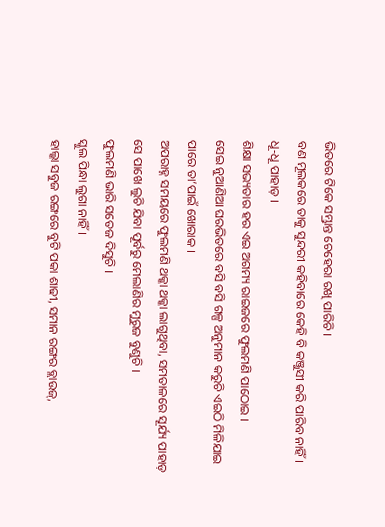ଭିତରେ ଟିକେ ସମ୍ଭ୍ରାନ୍ତ ଚେହେରା ରଖି ପାରିଚି ।
ବଣ ମୂଲକରେ ତାକୁ ସୁନ୍ଦରୀ କହିବାରେ କେହି ବି କଞ୍ଜୁସୀ କରି ପାରିବ ନାହିଁ ।
ଧୂ-ଧୂ ପାହାଡ଼ ।
ଶିକ୍ଷା ସଭ୍ୟତାର ହର ଏଇ ଅଗମ୍ୟ ରାଇଜରେ ଫୁଲମଣି ପାଠୋଇ ।
ସେଇ ନୁଆଣିଆ ଘରଭିତରେ ବସି ବସି ଗଳ୍ପ ଅନୁମାନ କରୁଚି ଏଇଠି ମିଳିଯାଇ ପାରେ ତା’ପାଇଁ ଖୋରାକ ।
ଅପରାହ୍ନ ସମୟରେ ଫୁଲମଣି ଥକ୍କା ଥକ୍କା ଲାଗୁଥିବା, ସମତାଳରେ ସୂର୍ଯ୍ୟ ପାହାଡ଼ ସେ ପାଖେ ଲୁଚି ଯିବା ପୂର୍ବରୁ ମେଲାଣିର ମୁରୁଜ ବୁଣୁଚି ।
ଫୁଲମଣି ଭାରି ସତେଜ ଦିସୁଚି ।
ସ୍କୁଲ ପିନ୍ଧା ଲୁଗା ନାହିଁ ।
ହାଲ୍କା ସବୁଜ ରଙ୍ଗରେ ବୁଟି ପକା ଶାଢୀ, ସମାନ ରଙ୍ଗର ବ୍ଲାଉଜ୍,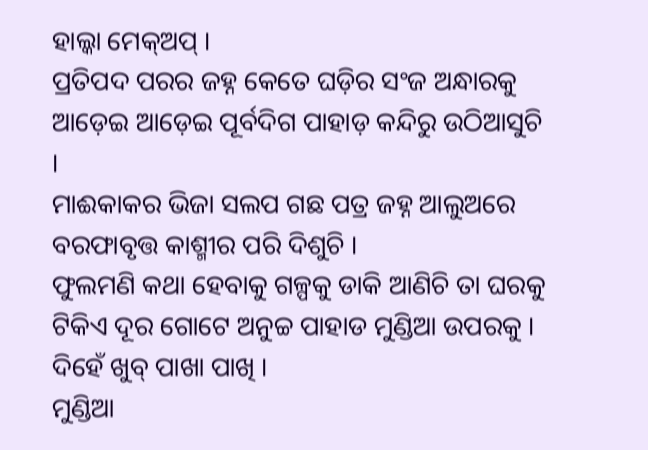ହାଲ୍କା ମେକ୍ଅପ୍ ।
ପ୍ରତିପଦ ପରର ଜହ୍ନ କେତେ ଘଡ଼ିର ସଂଜ ଅନ୍ଧାରକୁ ଆଡ଼େଇ ଆଡ଼େଇ ପୂର୍ବଦିଗ ପାହାଡ଼ କନ୍ଦିରୁ ଉଠିଆସୁଚି ।
ମାଈକାକର ଭିଜା ସଲପ ଗଛ ପତ୍ର ଜହ୍ନ ଆଲୁଅରେ ବରଫାବୃତ୍ତ କାଶ୍ମୀର ପରି ଦିଶୁଚି ।
ଫୁଲମଣି କଥା ହେବାକୁ ଗଳ୍ପକୁ ଡାକି ଆଣିଚି ତା ଘରକୁ ଟିକିଏ ଦୂର ଗୋଟେ ଅନୁଚ୍ଚ ପାହାଡ ମୁଣ୍ଡିଆ ଉପରକୁ ।
ଦିହେଁ ଖୁବ୍ ପାଖା ପାଖି ।
ମୁଣ୍ଡିଆ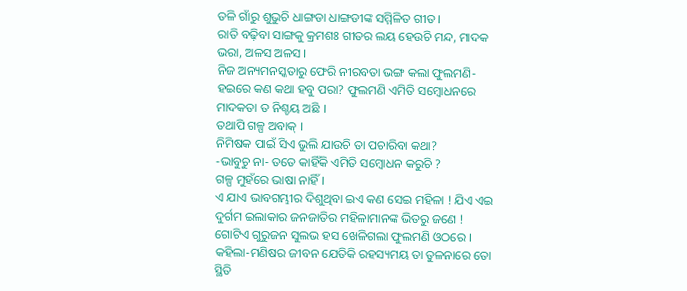ତଳି ଗାଁରୁ ଶୁଭୁଚି ଧାଙ୍ଗଡା ଧାଙ୍ଗଡୀଙ୍କ ସମ୍ମିଳିତ ଗୀତ ।
ରାତି ବଢ଼ିବା ସାଙ୍ଗକୁ କ୍ରମଶଃ ଗୀତର ଲୟ ହେଉଚି ମନ୍ଦ, ମାଦକ ଭରା, ଅଳସ ଅଳସ ।
ନିଜ ଅନ୍ୟମନସ୍କତାରୁ ଫେରି ନୀରବତା ଭଙ୍ଗ କଲା ଫୁଲମଣି-ହଇରେ କଣ କଥା ହବୁ ପରା? ଫୁଲମଣି ଏମିତି ସମ୍ବୋଧନରେ ମାଦକତା ତ ନିଶ୍ଚୟ ଅଛି ।
ତଥାପି ଗଳ୍ପ ଅବାକ୍ ।
ନିମିଷକ ପାଇଁ ସିଏ ଭୁଲି ଯାଉଚି ତା ପଚାରିବା କଥା?
-ଭାବୁଚୁ ନା- ତତେ କାହିଁକି ଏମିତି ସମ୍ବୋଧନ କରୁଚି ?
ଗଳ୍ପ ମୁହଁରେ ଭାଷା ନାହିଁ ।
ଏ ଯାଏ ଭାବଗମ୍ଭୀର ଦିଶୁଥିବା ଇଏ କଣ ସେଇ ମହିଳା ! ଯିଏ ଏଇ ଦୁର୍ଗମ ଇଲାକାର ଜନଜାତିର ମହିଳାମାନଙ୍କ ଭିତରୁ ଜଣେ !
ଗୋଟିଏ ଗୁରୁଜନ ସୁଲଭ ହସ ଖେଳିଗଲା ଫୁଲମଣି ଓଠରେ ।
କହିଲା-ମଣିଷର ଜୀବନ ଯେତିକି ରହସ୍ୟମୟ ତା ତୁଳନାରେ ତୋ ସ୍ଥିତି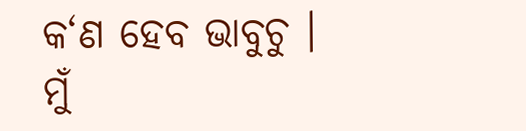କ‘ଣ ହେବ ଭାବୁଚୁ ।
ମୁଁ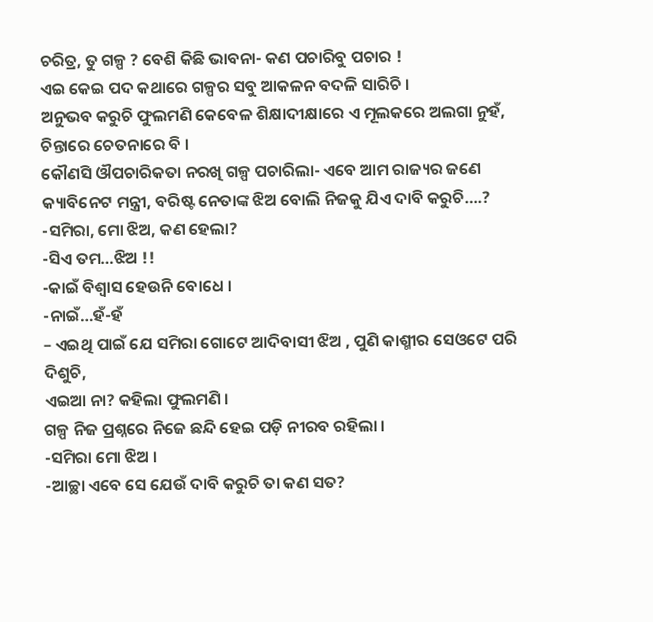ଚରିତ୍ର, ତୁ ଗଳ୍ପ ? ବେଶି କିଛି ଭାବନା- କଣ ପଚାରିବୁ ପଚାର !
ଏଇ କେଇ ପଦ କଥାରେ ଗଳ୍ପର ସବୁ ଆକଳନ ବଦଳି ସାରିଚି ।
ଅନୁଭବ କରୁଚି ଫୁଲମଣି କେବେଳ ଶିକ୍ଷାଦୀକ୍ଷାରେ ଏ ମୂଲକରେ ଅଲଗା ନୁହଁ, ଚିନ୍ତାରେ ଚେତନାରେ ବି ।
କୌଣସି ଔପଚାରିକତା ନରଖି ଗଳ୍ପ ପଚାରିଲା- ଏବେ ଆମ ରାଜ୍ୟର ଜଣେ କ୍ୟାବିନେଟ ମନ୍ତ୍ରୀ, ବରିଷ୍ଟ ନେତାଙ୍କ ଝିଅ ବୋଲି ନିଜକୁ ଯିଏ ଦାବି କରୁଚି….?
-ସମିରା, ମୋ ଝିଅ, କଣ ହେଲା?
-ସିଏ ତମ…ଝିଅ !!
-କାଇଁ ବିଶ୍ବାସ ହେଉନି ବୋଧେ ।
-ନାଇଁ…ହଁ-ହଁ
– ଏଇଥି ପାଇଁ ଯେ ସମିରା ଗୋଟେ ଆଦିବାସୀ ଝିଅ , ପୁଣି କାଶ୍ମୀର ସେଓଟେ ପରି ଦିଶୁଚି,
ଏଇଆ ନା? କହିଲା ଫୁଲମଣି ।
ଗଳ୍ପ ନିଜ ପ୍ରଶ୍ନରେ ନିଜେ ଛନ୍ଦି ହେଇ ପଡ଼ି ନୀରବ ରହିଲା ।
-ସମିରା ମୋ ଝିଅ ।
-ଆଚ୍ଛା ଏବେ ସେ ଯେଉଁ ଦାବି କରୁଚି ତା କଣ ସତ?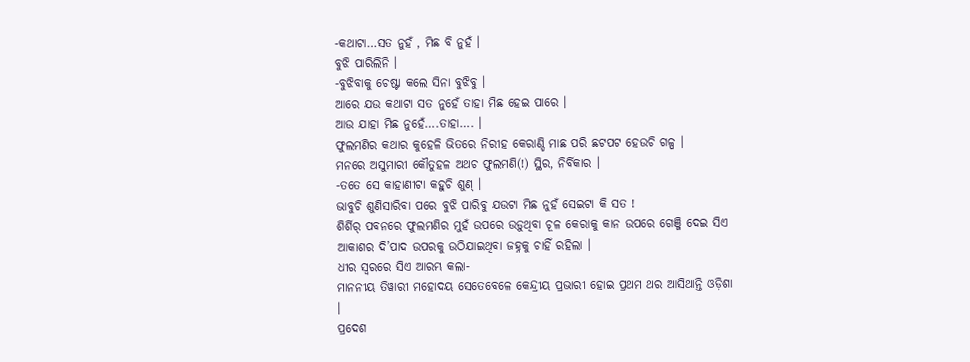-କଥାଟା…ସତ ନୁହଁ , ମିଛ ବି ନୁହଁ ।
ବୁଝି ପାରିଲିନି ।
-ବୁଝିବାକୁ ଚେଷ୍ଟା କଲେ ସିନା ବୁଝିବୁ ।
ଆରେ ଯଉ କଥାଟା ସତ ନୁହେଁ ତାହା ମିଛ ହେଇ ପାରେ ।
ଆଉ ଯାହା ମିଛ ନୁହେଁ….ତାହା…. ।
ଫୁଲମଣିର କଥାର କୁହେଳି ଭିତରେ ନିରୀହ କେରାଣ୍ଡି ମାଛ ପରି ଛଟପଟ ହେଉଚି ଗଳ୍ପ ।
ମନରେ ଅସୁମାରୀ କୌତୁହଳ ଅଥଚ ଫୁଲମଣି(!) ସ୍ଥିର, ନିର୍ବିକାର ।
-ତତେ ସେ କାହାଣୀଟା କହୁଚି ଶୁଣ୍ ।
ଭାବୁଚି ଶୁଣିସାରିବା ପରେ ବୁଝି ପାରିବୁ ଯଉଟା ମିଛ ନୁହଁ ସେଇଟା କି ସତ !
ଶିର୍ଶିର୍ ପବନରେ ଫୁଲମଣିର ମୁହଁ ଉପରେ ଉଡ଼ୁଥିବା ଚୂଳ କେରାକୁ କାନ ଉପରେ ଗେଞ୍ଜି ଦେଇ ସିଏ ଆକାଶର ଦି’ପାଦ ଉପରକୁ ଉଠିଯାଇଥିବା ଜହ୍ନକୁ ଚାହିଁ ରହିଲା ।
ଧୀର ସ୍ବରରେ ସିଏ ଆରମ୍ଭ କଲା-
ମାନନୀୟ ତିୱାରୀ ମହୋଦୟ ସେତେବେଳେ କେନ୍ଦ୍ରୀୟ ପ୍ରଭାରୀ ହୋଇ ପ୍ରଥମ ଥର ଆସିଥାନ୍ତି ଓଡ଼ିଶା ।
ପ୍ରଦେଶ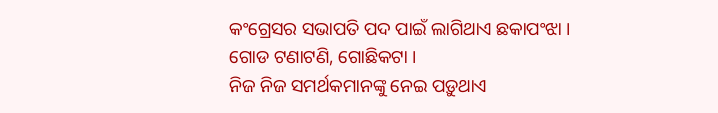କଂଗ୍ରେସର ସଭାପତି ପଦ ପାଇଁ ଲାଗିଥାଏ ଛକାପଂଝା ।
ଗୋଡ ଟଣାଟଣି, ଗୋଛିକଟା ।
ନିଜ ନିଜ ସମର୍ଥକମାନଙ୍କୁ ନେଇ ପଡ଼ୁଥାଏ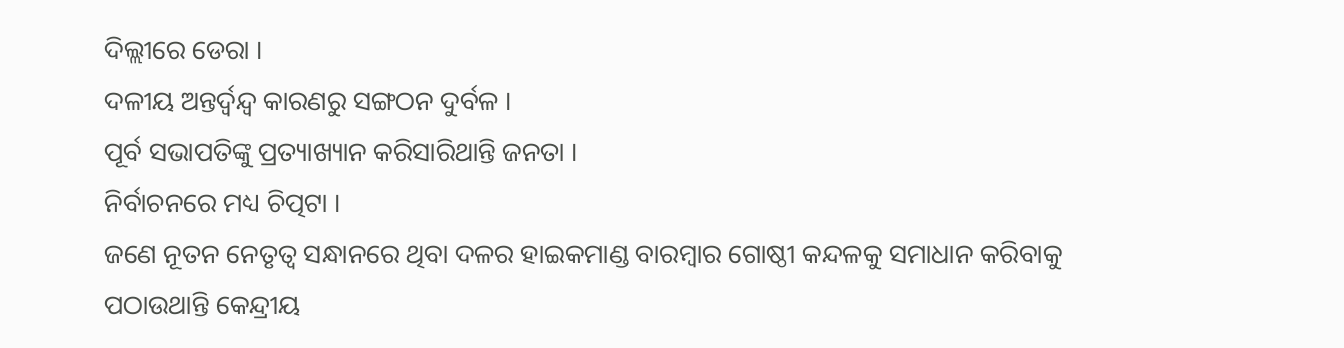ଦିଲ୍ଲୀରେ ଡେରା ।
ଦଳୀୟ ଅନ୍ତର୍ଦ୍ବନ୍ଦ୍ବ କାରଣରୁ ସଙ୍ଗଠନ ଦୁର୍ବଳ ।
ପୂର୍ବ ସଭାପତିଙ୍କୁ ପ୍ରତ୍ୟାଖ୍ୟାନ କରିସାରିଥାନ୍ତି ଜନତା ।
ନିର୍ବାଚନରେ ମଧ୍ୟ ଚିତ୍ପଟା ।
ଜଣେ ନୂତନ ନେତୃତ୍ବ ସନ୍ଧାନରେ ଥିବା ଦଳର ହାଇକମାଣ୍ଡ ବାରମ୍ବାର ଗୋଷ୍ଠୀ କନ୍ଦଳକୁ ସମାଧାନ କରିବାକୁ ପଠାଉଥାନ୍ତି କେନ୍ଦ୍ରୀୟ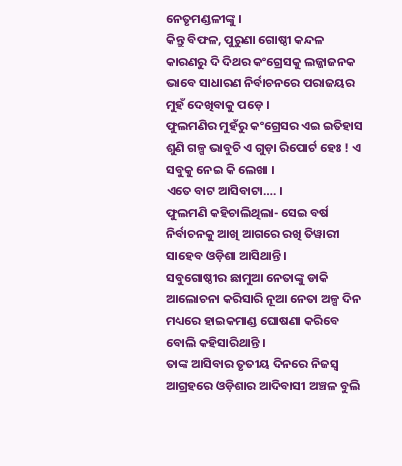ନେତୃମଣ୍ଡଳୀଙ୍କୁ ।
କିନ୍ତୁ ବିଫଳ, ପୁରୁଣା ଗୋଷ୍ଠୀ କନ୍ଦଳ କାରଣରୁ ଦି ଦିଥର କଂଗ୍ରେସକୁ ଲଜ୍ଜାଜନକ ଭାବେ ସାଧାରଣ ନିର୍ବାଚନରେ ପରାଜୟର ମୁହଁ ଦେଖିବାକୁ ପଡ଼େ ।
ଫୁଲମଣିର ମୁହଁରୁ କଂଗ୍ରେସର ଏଇ ଇତିହାସ ଶୁଣି ଗଳ୍ପ ଭାବୁଚି ଏ ଗୁଡ଼ା ରିପୋର୍ଟ ହେଃ ! ଏ ସବୁକୁ ନେଇ କି ଲେଖା ।
ଏତେ ବାଟ ଆସିବାଟା…. ।
ଫୁଲମଣି କହିଚାଲିଥିଲା- ସେଇ ବର୍ଷ ନିର୍ବାଚନକୁ ଆଖି ଆଗରେ ରଖି ତିୱାରୀ ସାହେବ ଓଡ଼ିଶା ଆସିଥାନ୍ତି ।
ସବୁଗୋଷ୍ଠୀର ଛାମୁଆ ନେତାଙ୍କୁ ଡାକି ଆଲୋଚନା କରିସାରି ନୂଆ ନେତା ଅଳ୍ପ ଦିନ ମଧ୍ୟରେ ହାଇକମାଣ୍ଡ ଘୋଷଣା କରିବେ ବୋଲି କହିସାରିଥାନ୍ତି ।
ତାଙ୍କ ଆସିବାର ତୃତୀୟ ଦିନରେ ନିଜସ୍ବ ଆଗ୍ରହରେ ଓଡ଼ିଶାର ଆଦିବାସୀ ଅଞ୍ଚଳ ବୁଲି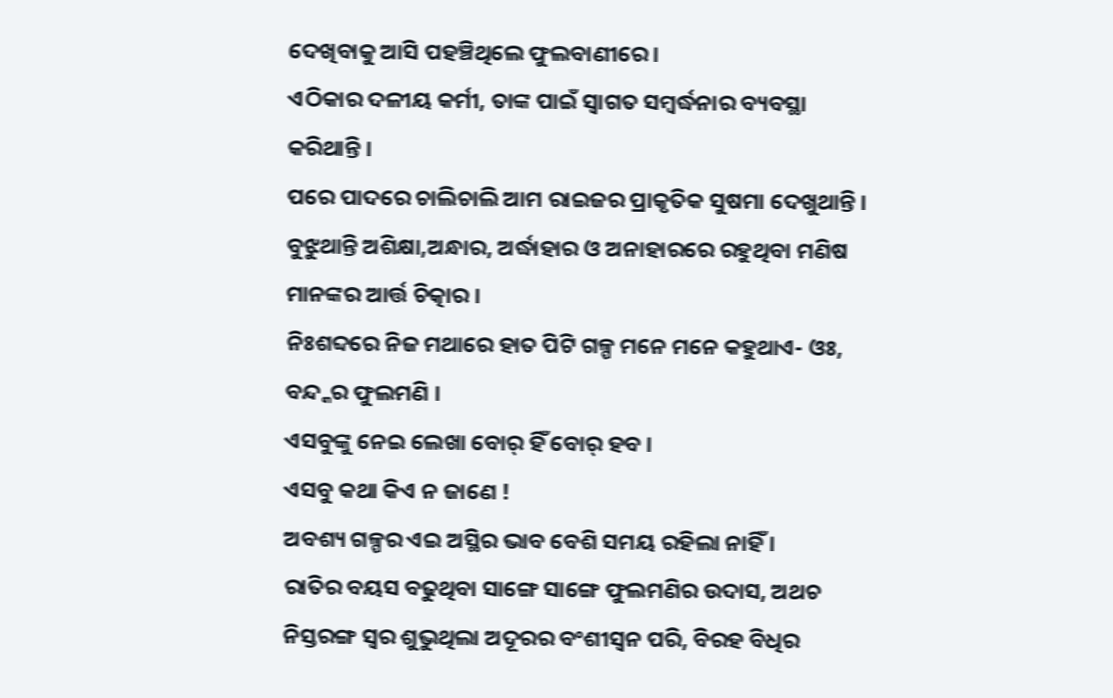ଦେଖିବାକୁ ଆସି ପହଞ୍ଚିଥିଲେ ଫୁଲବାଣୀରେ ।
ଏଠିକାର ଦଳୀୟ କର୍ମୀ, ତାଙ୍କ ପାଇଁ ସ୍ବାଗତ ସମ୍ବର୍ଦ୍ଧନାର ବ୍ୟବସ୍ଥା କରିଥାନ୍ତି ।
ପରେ ପାଦରେ ଚାଲିଚାଲି ଆମ ରାଇଜର ପ୍ରାକୃତିକ ସୁଷମା ଦେଖୁଥାନ୍ତି ।
ବୁଝୁଥାନ୍ତି ଅଶିକ୍ଷା,ଅନ୍ଧାର, ଅର୍ଦ୍ଧାହାର ଓ ଅନାହାରରେ ରହୁଥିବା ମଣିଷ ମାନଙ୍କର ଆର୍ତ୍ତ ଚିତ୍କାର ।
ନିଃଶବ୍ଦରେ ନିଜ ମଥାରେ ହାତ ପିଟି ଗଳ୍ପ ମନେ ମନେ କହୁଥାଏ- ଓଃ, ବନ୍ଦ୍କର ଫୁଲମଣି ।
ଏସବୁଙ୍କୁ ନେଇ ଲେଖା ବୋର୍ ହିଁ ବୋର୍ ହବ ।
ଏସବୁ କଥା କିଏ ନ ଜାଣେ !
ଅବଶ୍ୟ ଗଳ୍ପର ଏଇ ଅସ୍ଥିର ଭାବ ବେଶି ସମୟ ରହିଲା ନାହିଁ ।
ରାତିର ବୟସ ବଢୁଥିବା ସାଙ୍ଗେ ସାଙ୍ଗେ ଫୁଲମଣିର ଉଦାସ, ଅଥଚ ନିସ୍ତରଙ୍ଗ ସ୍ବର ଶୁଭୁଥିଲା ଅଦୂରର ବଂଶୀସ୍ବନ ପରି, ବିରହ ବିଧିର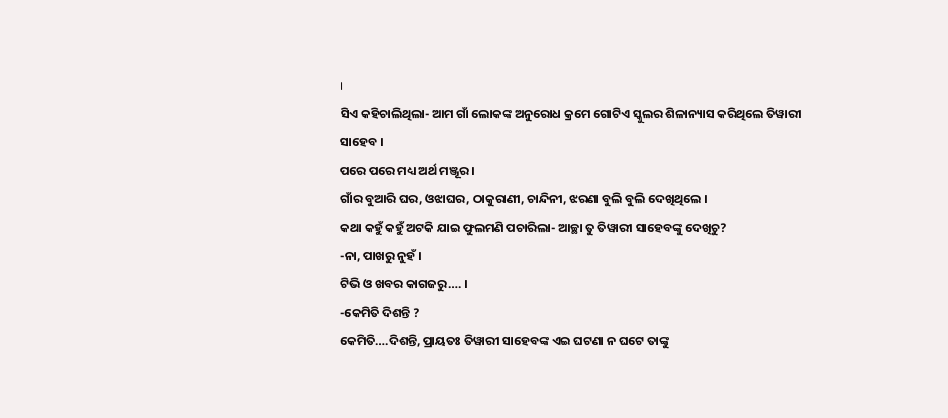।
ସିଏ କହିଚାଲିଥିଲା- ଆମ ଗାଁ ଲୋକଙ୍କ ଅନୁରୋଧ କ୍ରମେ ଗୋଟିଏ ସ୍କୁଲର ଶିଳାନ୍ୟାସ କରିଥିଲେ ତିୱାରୀ ସାହେବ ।
ପରେ ପରେ ମଧ୍ୟ ଅର୍ଥ ମଞ୍ଜୂର ।
ଗାଁର ବୁଆରି ଘର, ଓଝାଘର, ଠାକୁରାଣୀ, ଚାନ୍ଦିନୀ, ଝରଣା ବୁଲି ବୁଲି ଦେଖିଥିଲେ ।
କଥା କହୁଁ କହୁଁ ଅଟକି ଯାଇ ଫୁଲମଣି ପଚାରିଲା- ଆଚ୍ଛା ତୁ ତିୱାରୀ ସାହେବଙ୍କୁ ଦେଖିଚୁ?
-ନା, ପାଖରୁ ନୁହଁ ।
ଟିଭି ଓ ଖବର କାଗଜରୁ…. ।
-କେମିତି ଦିଶନ୍ତି ?
କେମିତି….ଦିଶନ୍ତି, ପ୍ରାୟତଃ ତିୱାରୀ ସାହେବଙ୍କ ଏଇ ଘଟଣା ନ ଘଟେ ତାଙ୍କୁ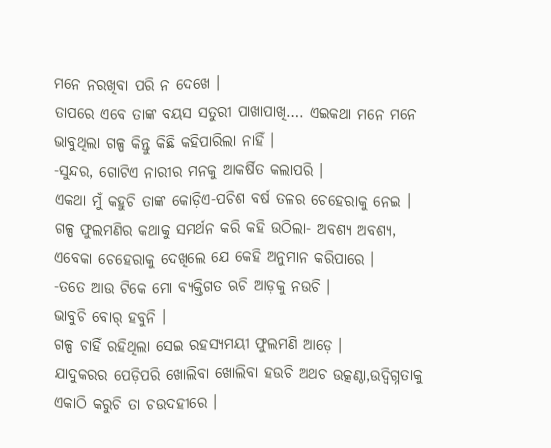ମନେ ନରଖିବା ପରି ନ ଦେଖେ ।
ତାପରେ ଏବେ ତାଙ୍କ ବୟସ ସତୁରୀ ପାଖାପାଖି…. ଏଇକଥା ମନେ ମନେ ଭାବୁଥିଲା ଗଳ୍ପ କିନ୍ତୁ କିଛି କହିପାରିଲା ନାହିଁ ।
-ସୁନ୍ଦର, ଗୋଟିଏ ନାରୀର ମନକୁ ଆକର୍ଷିତ କଲାପରି ।
ଏକଥା ମୁଁ କହୁଚି ତାଙ୍କ କୋଡ଼ିଏ-ପଚିଶ ବର୍ଷ ତଳର ଚେହେରାକୁ ନେଇ ।
ଗଳ୍ପ ଫୁଲମଣିର କଥାକୁ ସମର୍ଥନ କରି କହି ଉଠିଲା- ଅବଶ୍ୟ ଅବଶ୍ୟ, ଏବେକା ଚେହେରାକୁ ଦେଖିଲେ ଯେ କେହି ଅନୁମାନ କରିପାରେ ।
-ତତେ ଆଉ ଟିକେ ମୋ ବ୍ୟକ୍ତିଗତ ଋଚି ଆଡ଼କୁ ନଉଚି ।
ଭାବୁଚି ବୋର୍ ହବୁନି ।
ଗଳ୍ପ ଚାହିଁ ରହିଥିଲା ସେଇ ରହସ୍ୟମୟୀ ଫୁଲମଣି ଆଡ଼େ ।
ଯାଦୁକରର ପେଡ଼ିପରି ଖୋଲିବା ଖୋଲିବା ହଉଚି ଅଥଚ ଉତ୍କଣ୍ଠା,ଉଦ୍ବିଗ୍ନତାକୁ ଏକାଠି କରୁଚି ତା ଚଉଦହୀରେ ।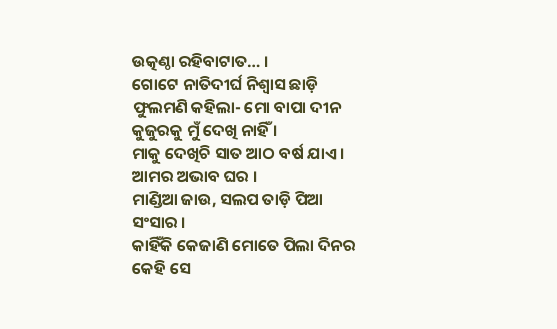ଉତ୍କଣ୍ଠା ରହିବାଟାତ… ।
ଗୋଟେ ନାତିଦୀର୍ଘ ନିଶ୍ବାସ ଛାଡ଼ି ଫୁଲମଣି କହିଲା- ମୋ ବାପା ଦୀନ କୁଜୁରକୁ ମୁଁ ଦେଖି ନାହିଁ ।
ମାକୁ ଦେଖିଚି ସାତ ଆଠ ବର୍ଷ ଯାଏ ।
ଆମର ଅଭାବ ଘର ।
ମାଣ୍ଡିଆ ଜାଉ, ସଲପ ତାଡ଼ି ପିଆ ସଂସାର ।
କାହିଁକି କେଜାଣି ମୋତେ ପିଲା ଦିନର କେହି ସେ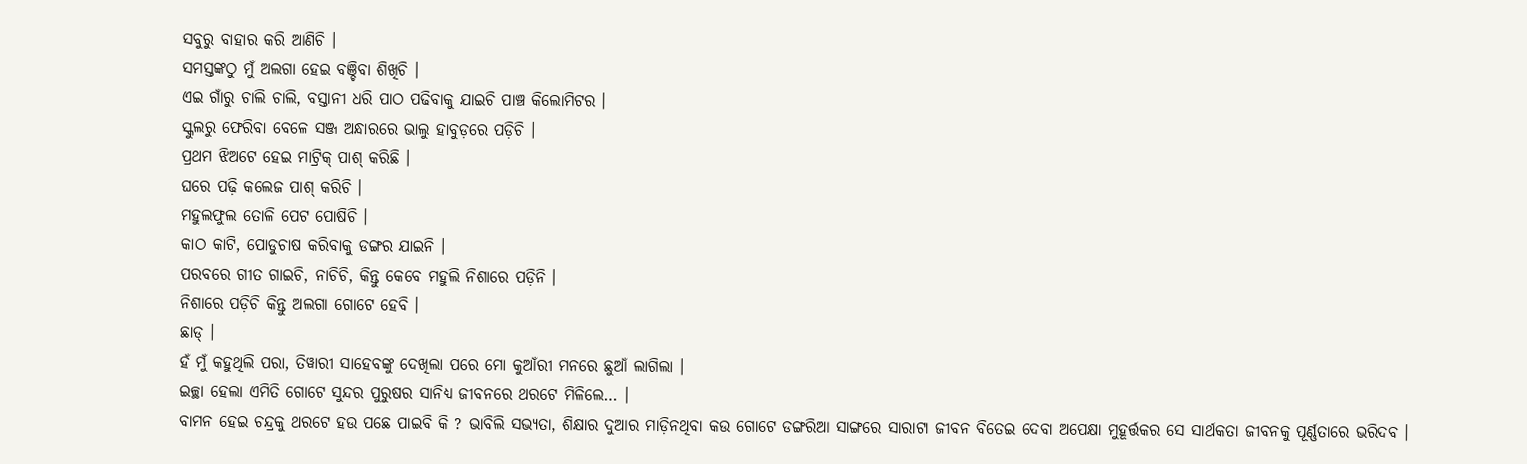ସବୁରୁ ବାହାର କରି ଆଣିଚି ।
ସମସ୍ତଙ୍କଠୁ ମୁଁ ଅଲଗା ହେଇ ବଞ୍ଚିବା ଶିଖିଚି ।
ଏଇ ଗାଁରୁ ଚାଲି ଚାଲି, ବସ୍ତାନୀ ଧରି ପାଠ ପଢିବାକୁ ଯାଇଚି ପାଞ୍ଚ କିଲୋମିଟର ।
ସ୍କୁଲରୁ ଫେରିବା ବେଳେ ସଞ୍ଜ ଅନ୍ଧାରରେ ଭାଲୁ ହାବୁଡ଼ରେ ପଡ଼ିଚି ।
ପ୍ରଥମ ଝିଅଟେ ହେଇ ମାଟ୍ରିକ୍ ପାଶ୍ କରିଛି ।
ଘରେ ପଢ଼ି କଲେଜ ପାଶ୍ କରିଚି ।
ମହୁଲଫୁଲ ତୋଳି ପେଟ ପୋଷିଚି ।
କାଠ କାଟି, ପୋଡୁଚାଷ କରିବାକୁ ଡଙ୍ଗର ଯାଇନି ।
ପରବରେ ଗୀତ ଗାଇଚି, ନାଚିଚି, କିନ୍ତୁ କେବେ ମହୁଲି ନିଶାରେ ପଡ଼ିନି ।
ନିଶାରେ ପଡ଼ିଚି କିନ୍ତୁ ଅଲଗା ଗୋଟେ ହେବି ।
ଛାଡ୍ ।
ହଁ ମୁଁ କହୁଥିଲି ପରା, ତିୱାରୀ ସାହେବଙ୍କୁ ଦେଖିଲା ପରେ ମୋ କୁଆଁରୀ ମନରେ ଛୁଆଁ ଲାଗିଲା ।
ଇଚ୍ଛା ହେଲା ଏମିତି ଗୋଟେ ସୁନ୍ଦର ପୁରୁଷର ସାନିଧ୍ୟ ଜୀବନରେ ଥରଟେ ମିଳିଲେ… ।
ବାମନ ହେଇ ଚନ୍ଦ୍ରକୁ ଥରଟେ ହଉ ପଛେ ପାଇବି କି ? ଭାବିଲି ସଭ୍ୟତା, ଶିକ୍ଷାର ଦୁଆର ମାଡ଼ିନଥିବା କଉ ଗୋଟେ ଡଙ୍ଗରିଆ ସାଙ୍ଗରେ ସାରାଟା ଜୀବନ ବିତେଇ ଦେବା ଅପେକ୍ଷା ମୁହୂର୍ତ୍ତକର ସେ ସାର୍ଥକତା ଜୀବନକୁ ପୂର୍ଣ୍ଣତାରେ ଭରିଦବ ।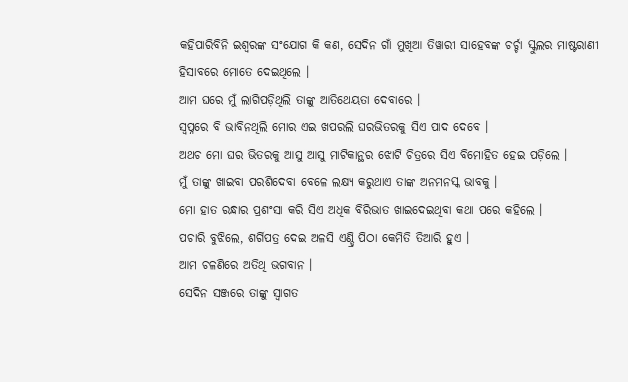କହିପାରିବିନି ଇଶ୍ବରଙ୍କ ସଂଯୋଗ କି କଣ, ସେଦିନ ଗାଁ ମୁଖିଆ ତିୱାରୀ ସାହେବଙ୍କ ଚର୍ଚ୍ଚା ସ୍କୁଲର ମାଷ୍ଟରାଣୀ ହିସାବରେ ମୋତେ ଦେଇଥିଲେ ।
ଆମ ଘରେ ମୁଁ ଲାଗିପଡ଼ିଥିଲି ତାଙ୍କୁ ଆତିଥେୟତା ଦେବାରେ ।
ସ୍ବପ୍ନରେ ବି ଭାବିନଥିଲି ମୋର ଏଇ ଖପରଲି ଘରଭିତରକୁ ସିଏ ପାଦ ଦେବେ ।
ଅଥଚ ମୋ ଘର ଭିତରକୁ ଆସୁ ଆସୁ ମାଟିକାନ୍ଥର ଝୋଟି ଚିତ୍ରରେ ସିଏ ବିମୋହିତ ହେଇ ପଡ଼ିଲେ ।
ମୁଁ ତାଙ୍କୁ ଖାଇବା ପରଶିଦେବା ବେଳେ ଲକ୍ଷ୍ୟ କରୁଥାଏ ତାଙ୍କ ଅନମନସ୍କ ଭାବକୁ ।
ମୋ ହାତ ରନ୍ଧାର ପ୍ରଶଂସା କରି ସିଏ ଅଧିକ ବିରିଭାତ ଖାଇଦେଇଥିବା କଥା ପରେ କହିଲେ ।
ପଚାରି ବୁଝିଲେ, ଶର୍ଗିପତ୍ର ଦେଇ ଅଳସି ଏଣ୍ଡ୍ରି ପିଠା କେମିତି ତିଆରି ହୁଏ ।
ଆମ ଚଳଣିରେ ଅତିଥି ଭଗବାନ ।
ସେଦିନ ସଞ୍ଜରେ ତାଙ୍କୁ ସ୍ବାଗତ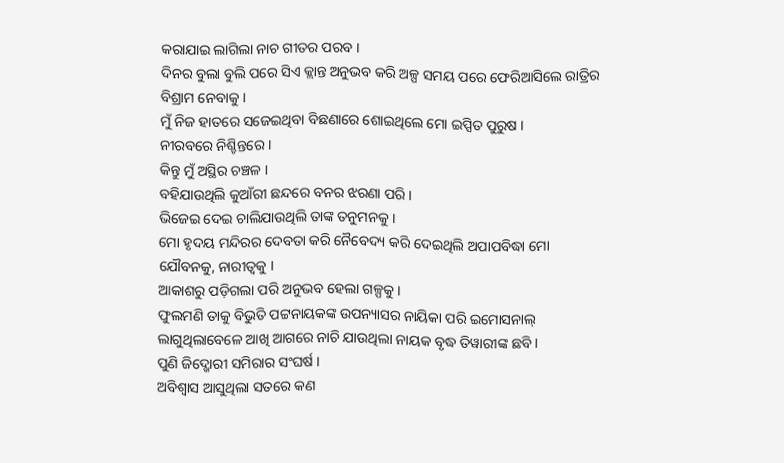କରାଯାଇ ଲାଗିଲା ନାଚ ଗୀତର ପରବ ।
ଦିନର ବୁଲା ବୁଲି ପରେ ସିଏ କ୍ଲାନ୍ତ ଅନୁଭବ କରି ଅଳ୍ପ ସମୟ ପରେ ଫେରିଆସିଲେ ରାତ୍ରିର ବିଶ୍ରାମ ନେବାକୁ ।
ମୁଁ ନିଜ ହାତରେ ସଜେଇଥିବା ବିଛଣାରେ ଶୋଇଥିଲେ ମୋ ଇପ୍ସିତ ପୁରୁଷ ।
ନୀରବରେ ନିଶ୍ଚିନ୍ତରେ ।
କିନ୍ତୁ ମୁଁ ଅସ୍ଥିର ଚଞ୍ଚଳ ।
ବହିଯାଉଥିଲି କୁଆଁରୀ ଛନ୍ଦରେ ବନର ଝରଣା ପରି ।
ଭିଜେଇ ଦେଇ ଚାଲିଯାଉଥିଲି ତାଙ୍କ ତନୁମନକୁ ।
ମୋ ହୃଦୟ ମନ୍ଦିରର ଦେବତା କରି ନୈବେଦ୍ୟ କରି ଦେଇଥିଲି ଅପାପବିଦ୍ଧା ମୋ ଯୌବନକୁ, ନାରୀତ୍ବକୁ ।
ଆକାଶରୁ ପଡ଼ିଗଲା ପରି ଅନୁଭବ ହେଲା ଗଳ୍ପକୁ ।
ଫୁଲମଣି ତାକୁ ବିଭୁତି ପଟ୍ଟନାୟକଙ୍କ ଉପନ୍ୟାସର ନାୟିକା ପରି ଇମୋସନାଲ୍ ଲାଗୁଥିଲାବେଳେ ଆଖି ଆଗରେ ନାଚି ଯାଉଥିଲା ନାୟକ ବୃଦ୍ଧ ତିୱାରୀଙ୍କ ଛବି ।
ପୁଣି ଜିଦ୍ଖୋରୀ ସମିରାର ସଂଘର୍ଷ ।
ଅବିଶ୍ବାସ ଆସୁଥିଲା ସତରେ କଣ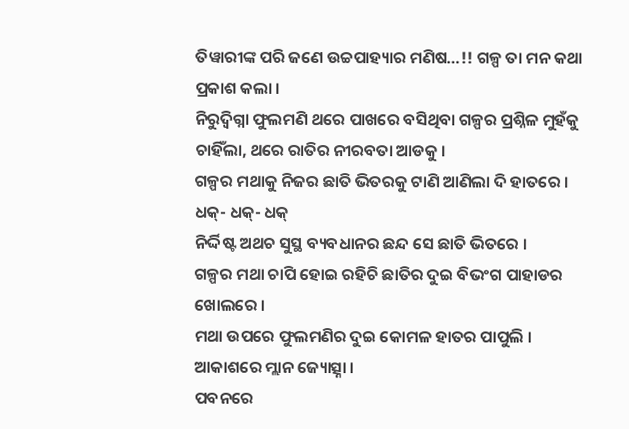ତିୱାରୀଙ୍କ ପରି ଜଣେ ଉଚ୍ଚପାହ୍ୟାର ମଣିଷ…!! ଗଳ୍ପ ତା ମନ କଥା ପ୍ରକାଶ କଲା ।
ନିରୁଦ୍ବିଗ୍ନା ଫୁଲମଣି ଥରେ ପାଖରେ ବସିଥିବା ଗଳ୍ପର ପ୍ରଶ୍ନିଳ ମୁହଁକୁ ଚାହିଁଲା, ଥରେ ରାତିର ନୀରବତା ଆଡକୁ ।
ଗଳ୍ପର ମଥାକୁ ନିଜର ଛାତି ଭିତରକୁ ଟାଣି ଆଣିଲା ଦି ହାତରେ ।
ଧକ୍- ଧକ୍- ଧକ୍
ନିର୍ଦ୍ଦିଷ୍ଟ ଅଥଚ ସୁସ୍ଥ ବ୍ୟବଧାନର ଛନ୍ଦ ସେ ଛାତି ଭିତରେ ।
ଗଳ୍ପର ମଥା ଚାପି ହୋଇ ରହିଚି ଛାତିର ଦୁଇ ବିଭଂଗ ପାହାଡର ଖୋଲରେ ।
ମଥା ଉପରେ ଫୁଲମଣିର ଦୁଇ କୋମଳ ହାତର ପାପୁଲି ।
ଆକାଶରେ ମ୍ଲାନ ଜ୍ୟୋତ୍ସ୍ନା ।
ପବନରେ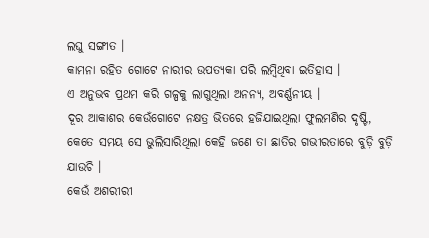ଲଘୁ ସଙ୍ଗୀତ ।
କାମନା ରହିତ ଗୋଟେ ନାରୀର ଉପତ୍ୟକା ପରି ଲମ୍ବିଥିବା ଇତିହାସ ।
ଏ ଅନୁଭବ ପ୍ରଥମ କରି ଗଳ୍ପକୁ ଲାଗୁଥିଲା ଅନନ୍ୟ, ଅବର୍ଣ୍ଣନୀୟ ।
ଦୂର ଆକାଶର କେଉଁଗୋଟେ ନକ୍ଷତ୍ର ଭିତରେ ହଜିଯାଇଥିଲା ଫୁଲମଣିର ଦୃଷ୍ଟି, କେତେ ସମୟ ସେ ଭୁଲିସାରିଥିଲା କେହି ଜଣେ ତା ଛାତିର ଗଭୀରତାରେ ବୁଡ଼ି ବୁଡ଼ି ଯାଉଚି ।
କେଉଁ ଅଶରୀରୀ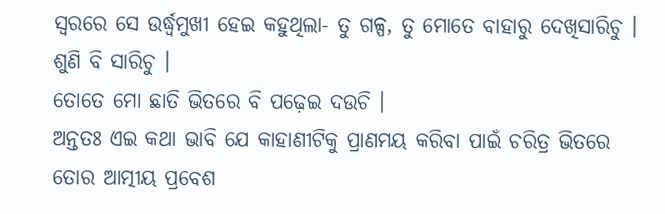ସ୍ବରରେ ସେ ଉର୍ଦ୍ଧ୍ବମୁଖୀ ହେଇ କହୁଥିଲା- ତୁ ଗଳ୍ପ, ତୁ ମୋତେ ବାହାରୁ ଦେଖିସାରିଚୁ ।
ଶୁଣି ବି ସାରିଚୁ ।
ତୋତେ ମୋ ଛାତି ଭିତରେ ବି ପଢ଼େଇ ଦଉଚି ।
ଅନ୍ତତଃ ଏଇ କଥା ଭାବି ଯେ କାହାଣୀଟିକୁ ପ୍ରାଣମୟ କରିବା ପାଇଁ ଚରିତ୍ର ଭିତରେ ତୋର ଆତ୍ମୀୟ ପ୍ରବେଶ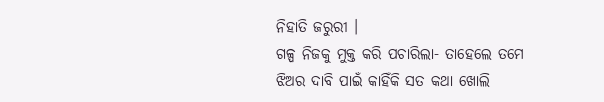ନିହାତି ଜରୁରୀ ।
ଗଳ୍ପ ନିଜକୁ ମୁକ୍ତ କରି ପଚାରିଲା- ତାହେଲେ ତମେ ଝିଅର ଦାବି ପାଇଁ କାହିଁକି ସତ କଥା ଖୋଲି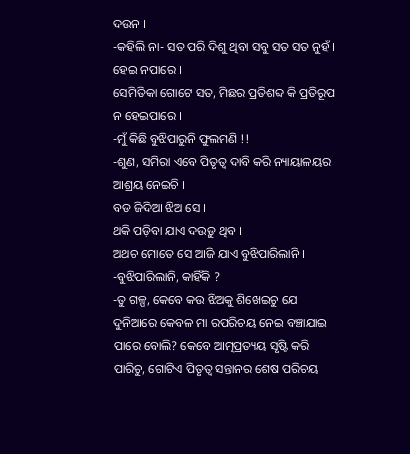ଦଉନ ।
-କହିଲି ନା- ସତ ପରି ଦିଶୁ ଥିବା ସବୁ ସତ ସତ ନୁହଁ ।
ହେଇ ନପାରେ ।
ସେମିତିକା ଗୋଟେ ସତ, ମିଛର ପ୍ରତିଶବ୍ଦ କି ପ୍ରତିରୂପ ନ ହେଇପାରେ ।
-ମୁଁ କିଛି ବୁଝିପାରୁନି ଫୁଲମଣି !!
-ଶୁଣ, ସମିରା ଏବେ ପିତୃତ୍ବ ଦାବି କରି ନ୍ୟାୟାଳୟର ଆଶ୍ରୟ ନେଇଚି ।
ବଡ ଜିଦିଆ ଝିଅ ସେ ।
ଥକି ପଡ଼ିବା ଯାଏ ଦଉଡ଼ୁ ଥିବ ।
ଅଥଚ ମୋତେ ସେ ଆଜି ଯାଏ ବୁଝିପାରିଲାନି ।
-ବୁଝିପାରିଲାନି, କାହିଁକି ?
-ତୁ ଗଳ୍ପ, କେବେ କଉ ଝିଅକୁ ଶିଖେଇଚୁ ଯେ ଦୁନିଆରେ କେବଳ ମା ରପରିଚୟ ନେଇ ବଞ୍ଚାଯାଇ ପାରେ ବୋଲି? କେବେ ଆତ୍ମପ୍ରତ୍ୟୟ ସୃଷ୍ଟି କରି ପାରିଚୁ, ଗୋଟିଏ ପିତୃତ୍ବ ସନ୍ତାନର ଶେଷ ପରିଚୟ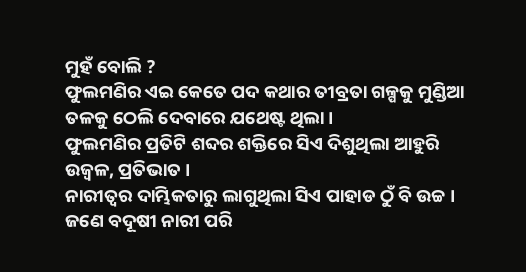ମୁହଁ ବୋଲି ?
ଫୁଲମଣିର ଏଇ କେତେ ପଦ କଥାର ତୀବ୍ରତା ଗଳ୍ପକୁ ମୁଣ୍ଡିଆ ତଳକୁ ଠେଲି ଦେବାରେ ଯଥେଷ୍ଟ ଥିଲା ।
ଫୁଲମଣିର ପ୍ରତିଟି ଶବ୍ଦର ଶକ୍ତିରେ ସିଏ ଦିଶୁଥିଲା ଆହୁରି ଉଜ୍ବଳ, ପ୍ରତିଭାତ ।
ନାରୀତ୍ବର ଦାମ୍ଭିକତାରୁ ଲାଗୁଥିଲା ସିଏ ପାହାଡ ଠୁଁ ବି ଉଚ୍ଚ ।
ଜଣେ ବଦୂଷୀ ନାରୀ ପରି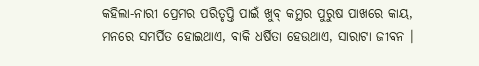କହିଲା-ନାରୀ ପ୍ରେମର ପରିତୃପ୍ତି ପାଇଁ ଖୁବ୍ କମ୍ଥର ପୁରୁଷ ପାଖରେ କାୟ, ମନରେ ସମର୍ପିତ ହୋଇଥାଏ, ବାକି ଧର୍ଷିତା ହେଉଥାଏ, ସାରାଟା ଜୀବନ ।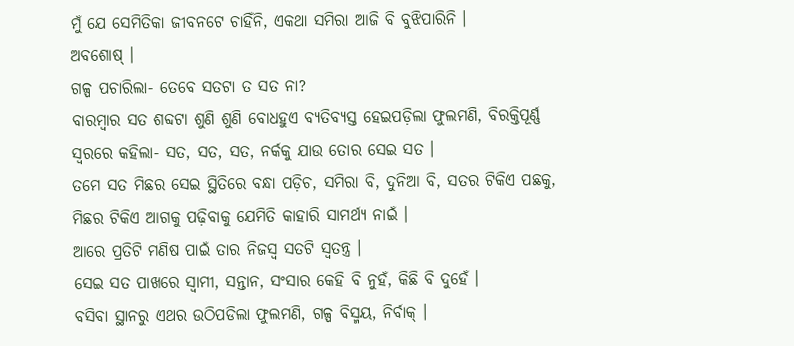ମୁଁ ଯେ ସେମିତିକା ଜୀବନଟେ ଚାହିଁନି, ଏକଥା ସମିରା ଆଜି ବି ବୁଝିପାରିନି ।
ଅବଶୋଷ୍ ।
ଗଳ୍ପ ପଚାରିଲା- ତେବେ ସତଟା ତ ସତ ନା?
ବାରମ୍ବାର ସତ ଶବ୍ଦଟା ଶୁଣି ଶୁଣି ବୋଧହୁଏ ବ୍ୟତିବ୍ୟସ୍ତ ହେଇପଡ଼ିଲା ଫୁଲମଣି, ବିରକ୍ତିପୂର୍ଣ୍ଣ ସ୍ବରରେ କହିଲା- ସତ, ସତ, ସତ, ନର୍କକୁ ଯାଉ ତୋର ସେଇ ସତ ।
ତମେ ସତ ମିଛର ସେଇ ସ୍ଥିତିରେ ବନ୍ଧା ପଡ଼ିଚ, ସମିରା ବି, ଦୁନିଆ ବି, ସତର ଟିକିଏ ପଛକୁ, ମିଛର ଟିକିଏ ଆଗକୁ ପଢ଼ିବାକୁ ଯେମିତି କାହାରି ସାମର୍ଥ୍ୟ ନାଇଁ ।
ଆରେ ପ୍ରତିଟି ମଣିଷ ପାଇଁ ତାର ନିଜସ୍ବ ସତଟି ସ୍ବତନ୍ତ୍ର ।
ସେଇ ସତ ପାଖରେ ସ୍ବାମୀ, ସନ୍ତାନ, ସଂସାର କେହି ବି ନୁହଁ, କିଛି ବି ଦୁହେଁ ।
ବସିବା ସ୍ଥାନରୁ ଏଥର ଉଠିପଡିଲା ଫୁଲମଣି, ଗଳ୍ପ ବିସ୍ମୟ, ନିର୍ବାକ୍ ।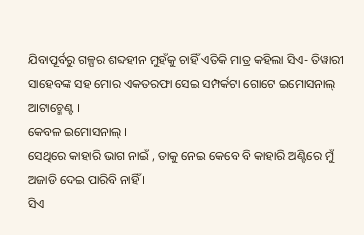ଯିବାପୂର୍ବରୁ ଗଳ୍ପର ଶବ୍ଦହୀନ ମୁହଁକୁ ଚାହିଁ ଏତିକି ମାତ୍ର କହିଲା ସିଏ- ତିୱାରୀ ସାହେବଙ୍କ ସହ ମୋର ଏକତରଫା ସେଇ ସମ୍ପର୍କଟା ଗୋଟେ ଇମୋସନାଲ୍ ଆଟାଚ୍ମେଣ୍ଟ ।
କେବଳ ଇମୋସନାଲ୍ ।
ସେଥିରେ କାହାରି ଭାଗ ନାଇଁ , ତାକୁ ନେଇ କେବେ ବି କାହାରି ଅଣ୍ଟିରେ ମୁଁ ଅଜାଡି ଦେଇ ପାରିବି ନାହିଁ ।
ସିଏ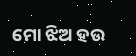ମୋ ଝିଅ ହଉ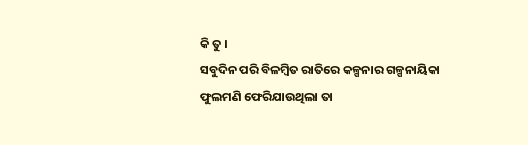କି ତୁ ।
ସବୁଦିନ ପରି ବିଳମ୍ବିତ ରାତିରେ କଳ୍ପନାର ଗଳ୍ପନାୟିକା ଫୁଲମଣି ଫେରିଯାଉଥିଲା ତା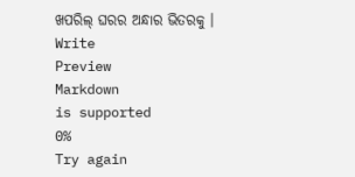ଖପରିଲ୍ ଘରର ଅନ୍ଧାର ଭିତରକୁ ।
Write
Preview
Markdown
is supported
0%
Try again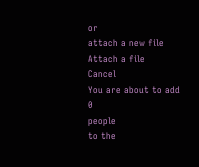or
attach a new file
Attach a file
Cancel
You are about to add
0
people
to the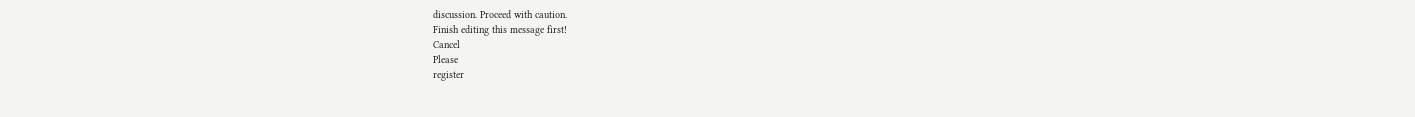discussion. Proceed with caution.
Finish editing this message first!
Cancel
Please
register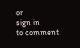or
sign in
to comment